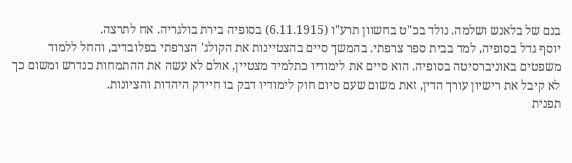בנם של בלאנש ושלמה. נולד בכ"ט בחשוון תרע"ו (6.11.1915) בסופיה בירת בולגריה. אח לתרצה.
יוסף גדל בסופיה, למד בבית ספר צרפתי. בהמשך סיים בהצטיינות את הקולג' הצרפתי בפלובדיב, והחל ללמוד משפטים באוניברסיטה בסופיה. הוא סיים את לימודיו כתלמיד מצטיין, אולם לא עשה את ההתמחות כנדרש ומשום כך לא קיבל את רישיון עורך הדין, זאת משום שעם סיום חוק לימודיו דבק בו חיידק היהדות והציונות.
תפנית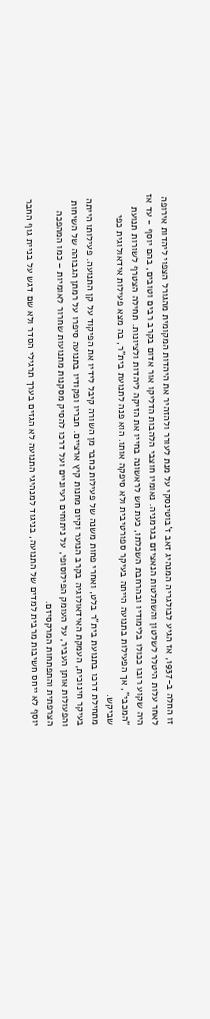זו החלה ב-1937, אז הגיע לבולגריה המנהיג זאב ז'בוטינסקי על מנת לעורר ולהזהיר את היהדות המקומית מהגורל הצפוי ליהדות אירופה לאחר עלות היטלר לשלטון והשתלטות הנאציזם בגרמניה. נאומיו חוצבי הלהבות הדליקו אור אדום בקרב רבים וטובים, בהם יוסף - עד אז היה שקוע רובו ככולו בלימודיו ובהרחבת השכלתו, כעת חש לראשונה בחייו את הזיקה ליהדות ולציונות. תחילה הצטרף לשורות תנועת "המכבי", אך הפעילות בתנועה הייתה בעיקר ספורטיבית ולא סיפקה אותו. הוא פנה לתנועת בית"ר, בה מצא פעילות אידאולוגית כפי שביקש.
מתחילת דרכו בתנועת בית"ר בלט, ואחרי פחות משנה של פעילות כחבר מן השורה קיבל לידיו את הפיקוד על קן התנועה. פעילותו הייתה בעיקר חינוכית, העמקת האידאולוגיה בקרב הנוער וקיום מחנות קיץ ארציים. חבריו ופקודיו בתנועה סיפרו על רמתן הגבוהה של השיחות והפעולות אותן העביר, על העומק הפילוסופי, על ניתוחים רעיוניים ועל דרכו להסיק מסקנות מתנועות שחרור לאומיות – כמו המהפכה הצרפתית והתפתחות המרקסיזם.
יוסף לא ייחס חשיבות מרבית למדים של התנועה, בניגוד למנהיגי התנועה לא הגזים בערך תרגילי הסדר ולא שם דגש על בניית גוף החבר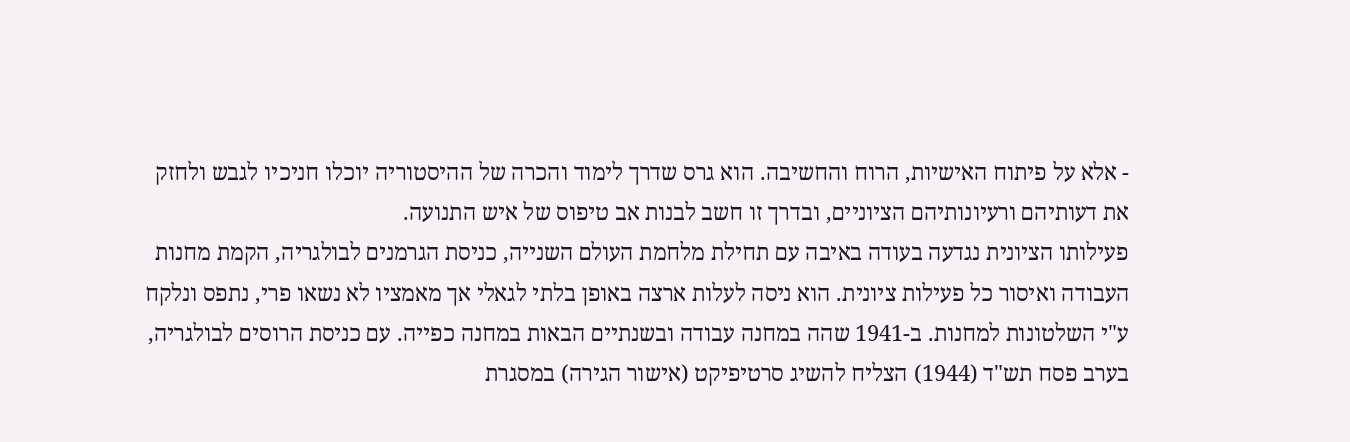- אלא על פיתוח האישיות, הרוח והחשיבה. הוא גרס שדרך לימוד והכרה של ההיסטוריה יוכלו חניכיו לגבש ולחזק את דעותיהם ורעיונותיהם הציוניים, ובדרך זו חשב לבנות אב טיפוס של איש התנועה.
פעילותו הציונית נגדעה בעודה באיבה עם תחילת מלחמת העולם השנייה, כניסת הגרמנים לבולגריה, הקמת מחנות העבודה ואיסור כל פעילות ציונית. הוא ניסה לעלות ארצה באופן בלתי לגאלי אך מאמציו לא נשאו פרי, נתפס ונלקח ע"י השלטונות למחנות. ב-1941 שהה במחנה עבודה ובשנתיים הבאות במחנה כפייה. עם כניסת הרוסים לבולגריה, בערב פסח תש"ד (1944) הצליח להשיג סרטיפיקט (אישור הגירה) במסגרת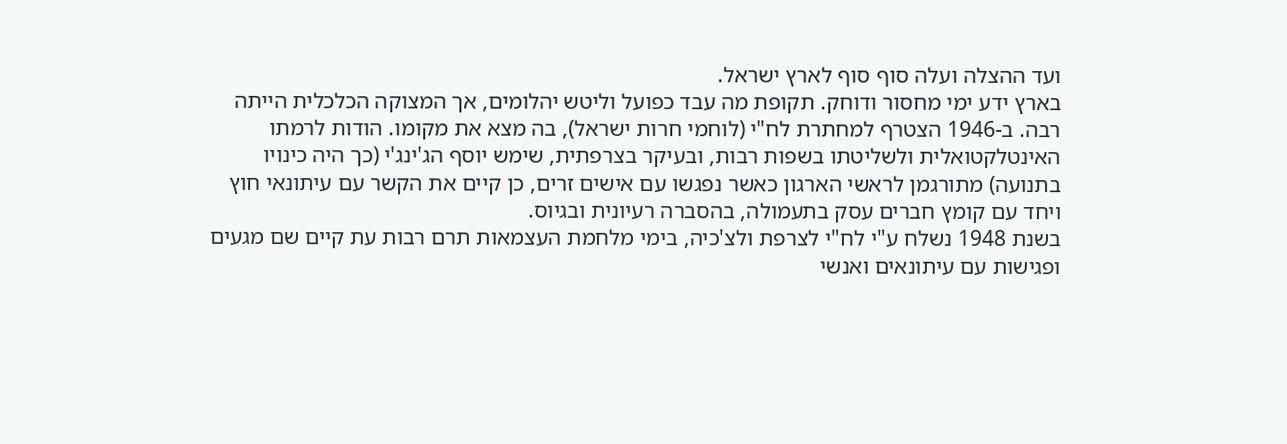ועד ההצלה ועלה סוף סוף לארץ ישראל.
בארץ ידע ימי מחסור ודוחק. תקופת מה עבד כפועל וליטש יהלומים, אך המצוקה הכלכלית הייתה רבה. ב-1946 הצטרף למחתרת לח"י (לוחמי חרות ישראל), בה מצא את מקומו. הודות לרמתו האינטלקטואלית ולשליטתו בשפות רבות, ובעיקר בצרפתית, שימש יוסף הג'ינג'י (כך היה כינויו בתנועה) מתורגמן לראשי הארגון כאשר נפגשו עם אישים זרים, כן קיים את הקשר עם עיתונאי חוץ ויחד עם קומץ חברים עסק בתעמולה, בהסברה רעיונית ובגיוס.
בשנת 1948 נשלח ע"י לח"י לצרפת ולצ'כיה, בימי מלחמת העצמאות תרם רבות עת קיים שם מגעים ופגישות עם עיתונאים ואנשי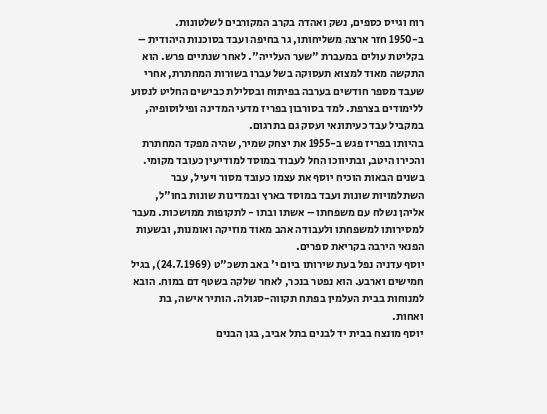רוח וגייס כספים, נשק ואהדה בקרב המקורבים לשלטונות.
ב-1950 חזר ארצה משליחותו, גר בחיפה ועבד בסוכנות היהודית – בקליטת עולים במעברת "שער העלייה". לאחר שנתיים פרש. הוא התקשה מאוד למצוא תעסוקה בשל עברו בשורות המחתרת, אחרי שעבד מספר חודשים בערבה בפיתוח ובסלילת כבישים החליט לנסוע ללימודים בצרפת. למד בסורבון בפריז מדעי המדינה ופילוסופיה, במקביל עבד כעיתונאי ועסק גם בתרגום.
בהיותו בפריז פגש ב-1955 את יצחק שמיר, שהיה מפקד המחתרת והכירו היטב, ובתיווכו החל לעבוד במוסד למודיעין כעובד מקומי.
בשנים הבאות הוכיח יוסף את עצמו כעובד מסור ויעיל, עבר השתלמויות שונות ועבד במוסד בארץ ובמדינות שונות בחו"ל, אליהן נשלח עם משפחתו – אשתו ובתו - לתקופות ממושכות. מעבר למסירותו למשפחתו ולעבודה אהב מאוד מוזיקה ואומנות, ובשעות הפנאי הירבה בקריאת ספרים.
יוסף עדניה נפל בעת שירותו ביום י' באב תשכ"ט (24.7.1969), בגיל חמישים וארבע. הוא נפטר בנכר, לאחר שלקה בשטף דם במוח. הובא למנוחות בבית העלמין בפתח תקווה-סגולה. הותיר אישה, בת ואחות.
יוסף מונצח בבית יד לבנים בתל אביב, בגן הבנים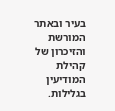בעיר ובאתר המורשת והזיכרון של קהילת המודיעין בגלילות.